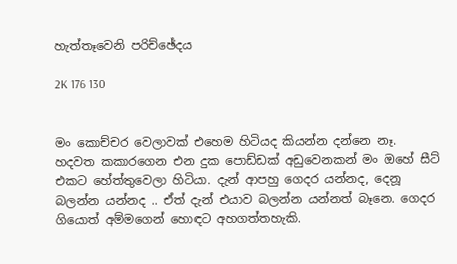හැත්තෑවෙනි පරිච්ඡේදය

2K 176 130


මං කොච්චර වෙලාවක් එහෙම හිටියද කියන්න දන්නෙ නෑ. හදවත කකාරගෙන එන දුක පොඩ්ඩක් අඩුවෙනකන් මං ඔහේ සීට් එකට හේත්තුවෙලා හිටියා. දැන් ආපහු ගෙදර යන්නද, දෙනූ බලන්න යන්නද .. ඒත් දැන් එයාව බලන්න යන්නත් බෑනෙ. ගෙදර ගියොත් අම්මගෙන් හොඳට අහගත්තහැකි.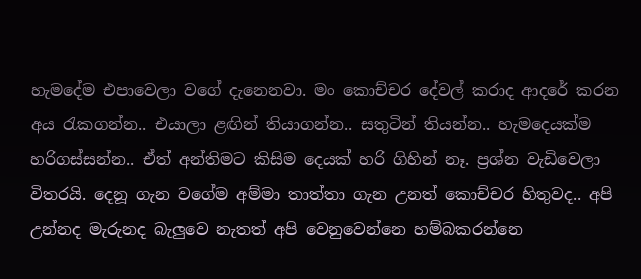හැමදේම එපාවෙලා වගේ දැනෙනවා. මං කොච්චර දේවල් කරාද ආදරේ කරන අය රැකගන්න.. එයාලා ළඟින් තියාගන්න.. සතුටින් තියන්න.. හැමදෙයක්ම හරිගස්සන්න.. ඒත් අන්තිමට කිසිම දෙයක් හරි ගිහින් නෑ. ප්‍රශ්න වැඩිවෙලා විතරයි. දෙනූ ගැන වගේම අම්මා තාත්තා ගැන උනත් කොච්චර හිතුවද.. අපි උන්නද මැරුනද බැලුවෙ නැතත් අපි වෙනුවෙන්නෙ හම්බකරන්නෙ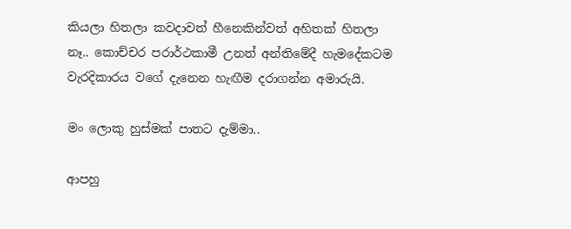කියලා හිතලා කවදාවත් හීනෙකින්වත් අහිතක් හිතලා නෑ.. කොච්චර පරාර්ථකාමී උනත් අන්තිමේදී හැමදේකටම වැරදිකාරය වගේ දැනෙන හැඟීම දරාගන්න අමාරුයි.

මං ලොකු හුස්මක් පාතට දැම්මා..

ආපහු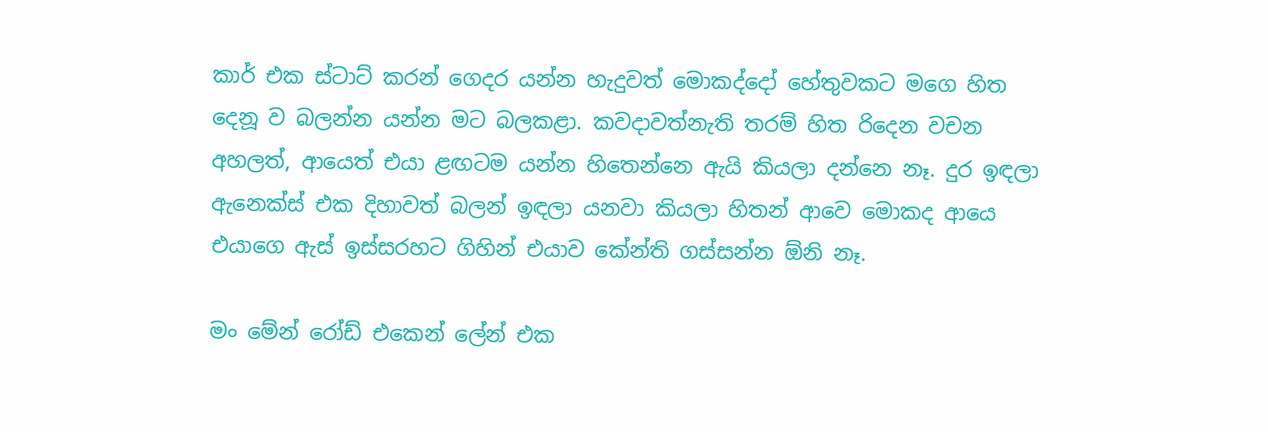කාර් එක ස්ටාට් කරන් ගෙදර යන්න හැදුවත් මොකද්දෝ හේතුවකට මගෙ හිත දෙනූ ව බලන්න යන්න මට බලකළා. කවදාවත්නැති තරම් හිත රිදෙන වචන අහලත්, ආයෙත් එයා ළඟටම යන්න හිතෙන්නෙ ඇයි කියලා දන්නෙ නෑ. දුර ඉඳලා ඇනෙක්ස් එක දිහාවත් බලන් ඉඳලා යනවා කියලා හිතන් ආවෙ මොකද ආයෙ එයාගෙ ඇස් ඉස්සරහට ගිහින් එයාව කේන්ති ගස්සන්න ඕනි නෑ.

මං මේන් රෝඩ් එකෙන් ලේන් එක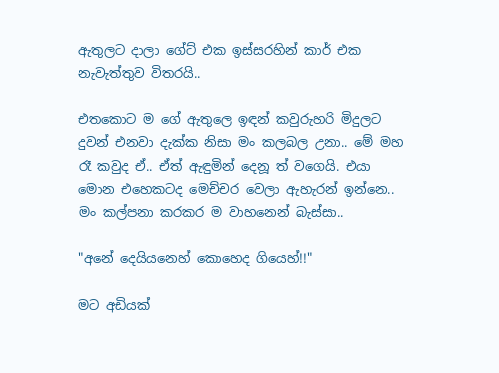ඇතුලට දාලා ගේට් එක ඉස්සරහින් කාර් එක නැවැත්තුව විතරයි..

එතකොට ම ගේ ඇතුලෙ ඉඳන් කවුරුහරි මිදුලට දුවන් එනවා දැක්ක නිසා මං කලබල උනා.. මේ මහ රෑ කවුද ඒ.. ඒත් ඇඳුමින් දෙනූ ත් වගෙයි. එයා මොන එහෙකටද මෙච්චර වෙලා ඇහැරන් ඉන්නෙ.. මං කල්පනා කරකර ම වාහනෙන් බැස්සා..

"අනේ දෙයියනෙහ් කොහෙද ගියෙහ්!!"

මට අඩියක්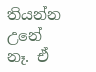තියන්න උනේ නෑ. ඒ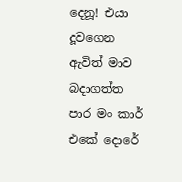දෙනූ! එයා දූවගෙන ඇවිත් මාව බදාගත්ත පාර මං කාර් එකේ දොරේ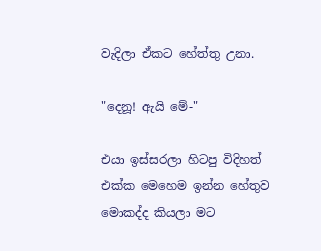වැදිලා ඒකට හේත්තු උනා.

"දෙනූ! ඇයි මේ-"

එයා ඉස්සරලා හිටපු විදිහත් එක්ක මෙහෙම ඉන්න හේතුව මොකද්ද කියලා මට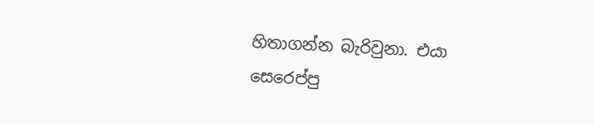හිතාගන්න බැරිවුනා. එයා සෙරෙප්පු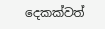දෙකක්වත්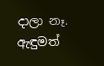දාලා නෑ. ඇඳුමත්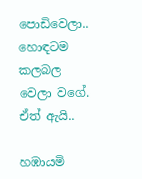පොඩිවෙලා.. හොඳටම කලබල වෙලා වගේ. ඒත් ඇයි..

හඹායමි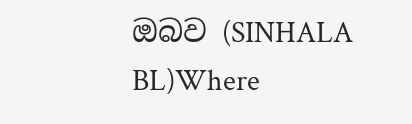ඔබව (SINHALA BL)Where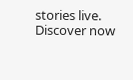stories live. Discover now